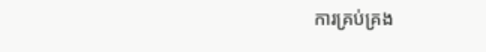ការគ្រប់គ្រង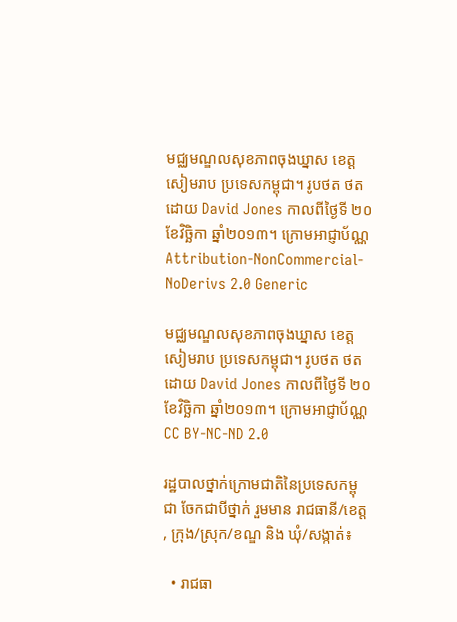មជ្ឈមណ្ឌលសុខភាពចុងឃ្នាស ខេត្តសៀមរាប ប្រទេសកម្ពុជា។ រូបថត ថតដោយ David Jones កាលពីថ្ងៃទី ២០ ខែវិច្ឆិកា ឆ្នាំ២០១៣។ ក្រោមអាជ្ញាប័ណ្ណ Attribution-NonCommercial-NoDerivs 2.0 Generic

មជ្ឈមណ្ឌលសុខភាពចុងឃ្នាស ខេត្តសៀមរាប ប្រទេសកម្ពុជា។ រូបថត ថតដោយ David Jones កាលពីថ្ងៃទី ២០ ខែវិច្ឆិកា ឆ្នាំ២០១៣។ ក្រោមអាជ្ញាប័ណ្ណ CC BY-NC-ND 2.0

រដ្ឋបាលថ្នាក់ក្រោមជាតិនៃប្រទេសកម្ពុជា ចែកជាបីថ្នាក់ រួមមាន រាជធានី/ខេត្ត, ក្រុង/ស្រុក/ខណ្ឌ និង ឃុំ/សង្កាត់៖

  • រាជធា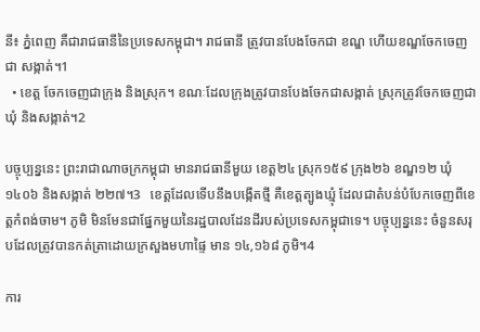នី៖ ភ្នំពេញ គឺជារាជធានីនៃប្រទេសកម្ពុជា។ រាជធានី ត្រូវបានបែងចែកជា ខណ្ឌ ហើយខណ្ឌចែកចេញជា សង្កាត់។1
  • ខេត្ត ចែកចេញជាក្រុង និងស្រុក។ ខណៈដែលក្រុងត្រូវបានបែងចែកជាសង្កាត់ ស្រុកត្រូវចែកចេញជា ឃុំ និងសង្កាត់។2

បច្ចុប្បន្ននេះ ព្រះរាជាណាចក្រកម្ពុជា មានរាជធានីមួយ ខេត្ត២៤ ស្រុក១៥៩ ក្រុង២៦ ខណ្ឌ១២ ឃុំ១៤០៦ និងសង្កាត់ ២២៧។3   ខេត្តដែលទើបនឹងបង្កើតថ្មី គឺខេត្តត្បូងឃ្មុំ ដែលជាតំបន់បំបែកចេញពីខេត្តកំពង់ចាម។ ភូមិ មិនមែនជាផ្នែកមួយនៃរដ្ឋបាលដែនដីរបស់ប្រទេសកម្ពុជាទេ។ បច្ចុប្បន្ននេះ ចំនួនសរុបដែលត្រូវបានកត់ត្រាដោយក្រសួងមហាផ្ទៃ មាន ១៤,១៦៨ ភូមិ។4

ការ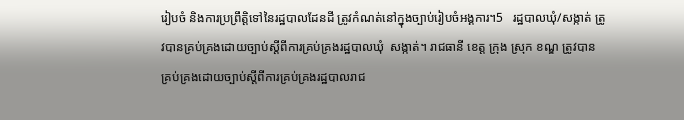រៀបចំ និងការប្រព្រឹត្តិទៅនៃរដ្ឋបាលដែនដី ត្រូវកំណត់នៅក្នុងច្បាប់រៀបចំអង្គការ។5   រដ្ឋបាលឃុំ/សង្កាត់ ត្រូវបានគ្រប់គ្រងដោយច្បាប់ស្តីពីការគ្រប់គ្រងរដ្ឋបាលឃុំ  សង្កាត់។ រាជធានី ខេត្ត ក្រុង ស្រុក ខណ្ឌ ត្រូវបានគ្រប់គ្រងដោយច្បាប់ស្តីពីការគ្រប់គ្រងរដ្ឋបាលរាជ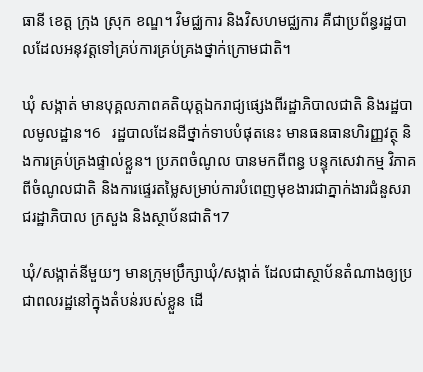ធានី ខេត្ត ក្រុង ស្រុក ខណ្ឌ។ វិមជ្ឈការ និងវិសហមជ្ឈការ គឺជាប្រព័ន្ធរដ្ឋបាលដែលអនុវត្តទៅគ្រប់ការគ្រប់គ្រងថ្នាក់ក្រោមជាតិ។

ឃុំ សង្កាត់ មានបុគ្គលភាពគតិយុត្តឯករាជ្យផ្សេងពីរដ្ឋាភិបាលជាតិ និងរដ្ឋបាលមូលដ្ឋាន។6   រដ្ឋបាលដែនដីថ្នាក់ទាបបំផុតនេះ មានធនធានហិរញ្ញវត្ថុ និងការគ្រប់គ្រងផ្ទាល់ខ្លួន។ ប្រភពចំណូល បានមកពីពន្ធ បន្ទុកសេវាកម្ម វិភាគពីចំណូលជាតិ និងការផ្ទេរតម្លៃសម្រាប់ការបំពេញមុខងារជាភ្នាក់ងារជំនួសរាជរដ្ឋាភិបាល ក្រសួង និងស្ថាប័នជាតិ។7

ឃុំ/សង្កាត់នីមួយៗ មានក្រុមប្រឹក្សាឃុំ/សង្កាត់ ដែលជាស្ថាប័នតំណាងឲ្យប្រជាពលរដ្ឋនៅក្នុងតំបន់របស់ខ្លួន ដើ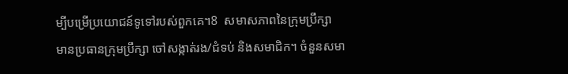ម្បីបម្រើប្រយោជន៍ទូទៅរបស់ពួកគេ។8  សមាសភាពនៃក្រុមប្រឹក្សា មានប្រធានក្រុមប្រឹក្សា ចៅសង្កាត់រង/ជំទប់ និងសមាជិក។ ចំនួនសមា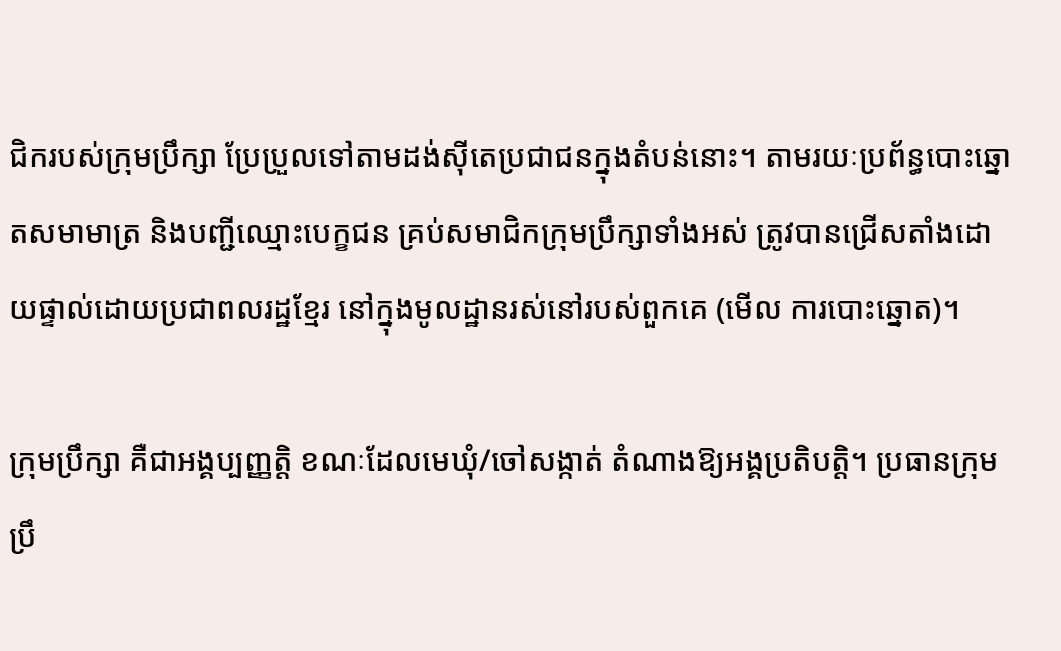ជិករបស់ក្រុមប្រឹក្សា ប្រែប្រួលទៅតាមដង់ស៊ីតេប្រជាជនក្នុងតំបន់នោះ។ តាមរយៈប្រព័ន្ធបោះឆ្នោតសមាមាត្រ និងបញ្ជីឈ្មោះបេក្ខជន គ្រប់សមាជិកក្រុមប្រឹក្សាទាំងអស់ ត្រូវបានជ្រើសតាំងដោយផ្ទាល់ដោយប្រជាពលរដ្ឋខ្មែរ នៅក្នុងមូលដ្ឋានរស់នៅរបស់ពួកគេ (មើល ការបោះឆ្នោត)។

ក្រុមប្រឹក្សា គឺជាអង្គប្បញ្ញត្តិ ខណៈដែលមេឃុំ/ចៅសង្កាត់ តំណាងឱ្យអង្គប្រតិបត្តិ។ ប្រធានក្រុមប្រឹ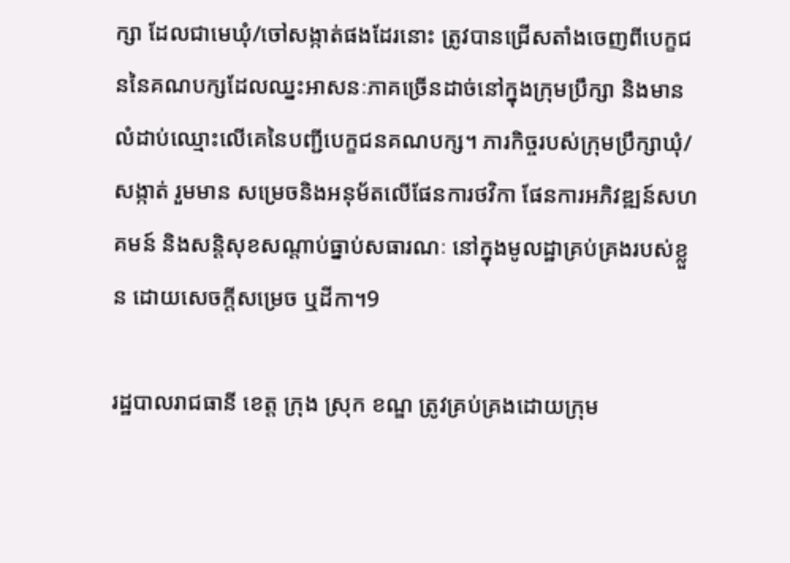ក្សា ដែលជាមេឃុំ/ចៅសង្កាត់ផងដែរនោះ ត្រូវបានជ្រើសតាំងចេញពីបេក្ខជននៃគណបក្សដែលឈ្នះអាសនៈភាគច្រើនដាច់នៅក្នុងក្រុមប្រឹក្សា និងមានលំដាប់ឈ្មោះលើគេនៃបញ្ជីបេក្ខជនគណបក្ស។ ភារកិច្ចរបស់ក្រុមប្រឹក្សាឃុំ/សង្កាត់ រួមមាន សម្រេចនិងអនុម័តលើផែនការថវិកា ផែនការអភិវឌ្ឍន៍សហគមន៍ និងសន្តិសុខសណ្តាប់ធ្នាប់សធារណៈ នៅក្នុងមូលដ្ឋាគ្រប់គ្រងរបស់ខ្លួន ដោយសេចក្តីសម្រេច ឬដីកា។9

រដ្ឋបាលរាជធានី ខេត្ត ក្រុង ស្រុក ខណ្ឌ ត្រូវគ្រប់គ្រងដោយក្រុម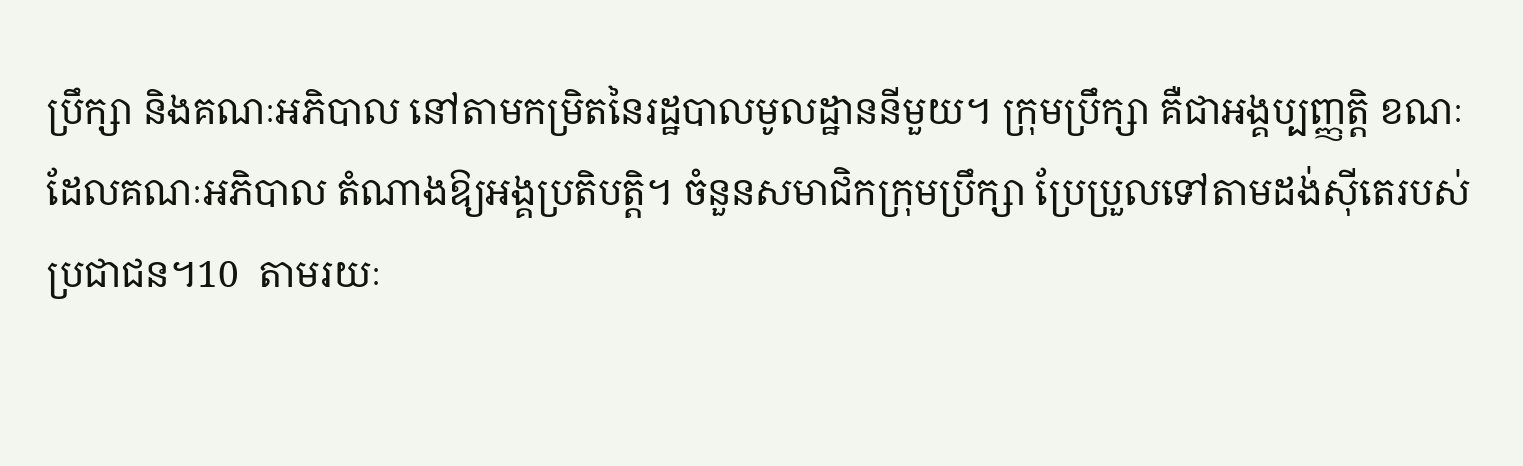ប្រឹក្សា និងគណៈអភិបាល នៅតាមកម្រិតនៃរដ្ឋបាលមូលដ្ឋាននីមួយ។ ក្រុមប្រឹក្សា គឺជាអង្គប្បញ្ញត្តិ ខណៈដែលគណៈអភិបាល តំណាងឱ្យអង្គប្រតិបត្តិ។ ចំនួនសមាជិកក្រុមប្រឹក្សា ប្រែប្រួលទៅតាមដង់ស៊ីតេរបស់ប្រជាជន។10  តាមរយៈ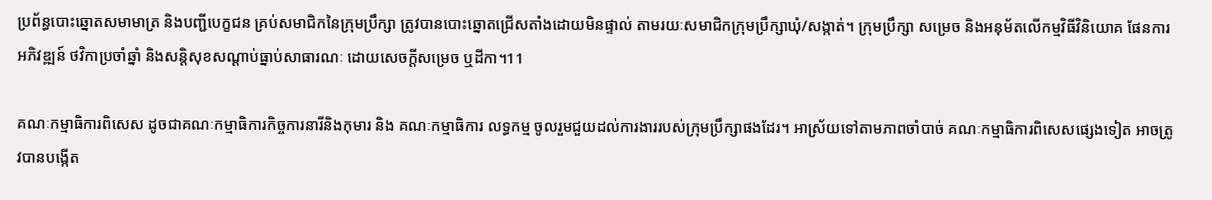ប្រព័ន្ធបោះឆ្នោតសមាមាត្រ និងបញ្ជីបេក្ខជន គ្រប់សមាជិកនៃក្រុមប្រឹក្សា ត្រូវបានបោះឆ្នោតជ្រើសតាំងដោយមិនផ្ទាល់ តាមរយៈសមាជិកក្រុមប្រឹក្សាឃុំ/សង្កាត់។ ក្រុមប្រឹក្សា សម្រេច និងអនុម័តលើកម្មវិធីវិនិយោគ ផែនការអភិវឌ្ឍន៍ ថវិកាប្រចាំឆ្នាំ និងសន្តិសុខសណ្តាប់ធ្នាប់សាធារណៈ ដោយសេចក្តីសម្រេច ឬដីកា។11

គណៈកម្មាធិការពិសេស ដូចជាគណៈកម្មាធិការកិច្ចការនារីនិងកុមារ និង គណៈកម្មាធិការ លទ្ធកម្ម ចូលរួមជួយដល់ការងាររបស់ក្រុមប្រឹក្សាផងដែរ។ អាស្រ័យទៅតាមភាពចាំបាច់ គណៈកម្មាធិការពិសេសផ្សេងទៀត អាចត្រូវបានបង្កើត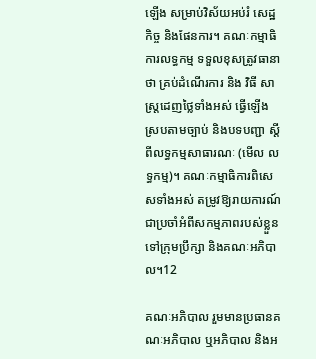ឡើង សម្រាប់វិស័យអប់រំ សេដ្ឋកិច្ច និងផែនការ។ គណៈកម្មាធិការលទ្ធកម្ម ទទួលខុសត្រូវធានាថា គ្រប់ដំណើរការ និង វិធី សាស្ត្រដេញថ្លៃទាំងអស់ ធ្វើឡើងស្របតាមច្បាប់ និងបទបញ្ជា ស្តីពីលទ្ធកម្មសាធារណៈ (មើល លទ្ធកម្ម)។ គណៈកម្មាធិការពិសេសទាំងអស់ តម្រូវឱ្យរាយការណ៍ជាប្រចាំអំពីសកម្មភាពរបស់ខ្លួន ទៅក្រុមប្រឹក្សា និងគណៈអភិបាល។12

គណៈអភិបាល រួមមានប្រធានគណៈអភិបាល ឬអភិបាល និងអ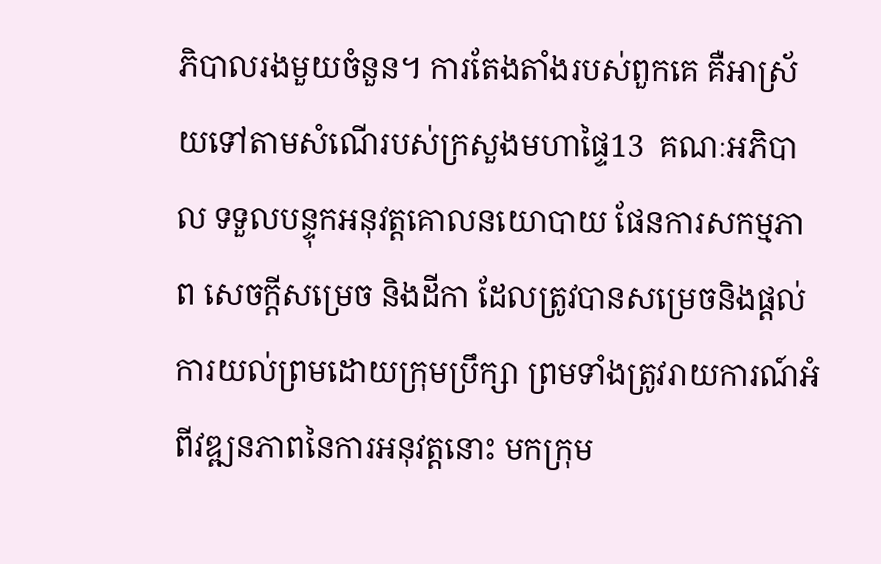ភិបាលរងមួយចំនួន។ ការតែងតាំងរបស់ពួកគេ គឺអាស្រ័យទៅតាមសំណើរបស់ក្រសួងមហាផ្ទៃ13  គណៈអភិបាល ទទួលបន្ទុកអនុវត្តគោលនយោបាយ ផែនការសកម្មភាព សេចក្តីសម្រេច និងដីកា ដែលត្រូវបានសម្រេចនិងផ្តល់ការយល់ព្រមដោយក្រុមប្រឹក្សា ព្រមទាំងត្រូវរាយការណ៍អំពីវឌ្ឍនភាពនៃការអនុវត្តនោះ មកក្រុម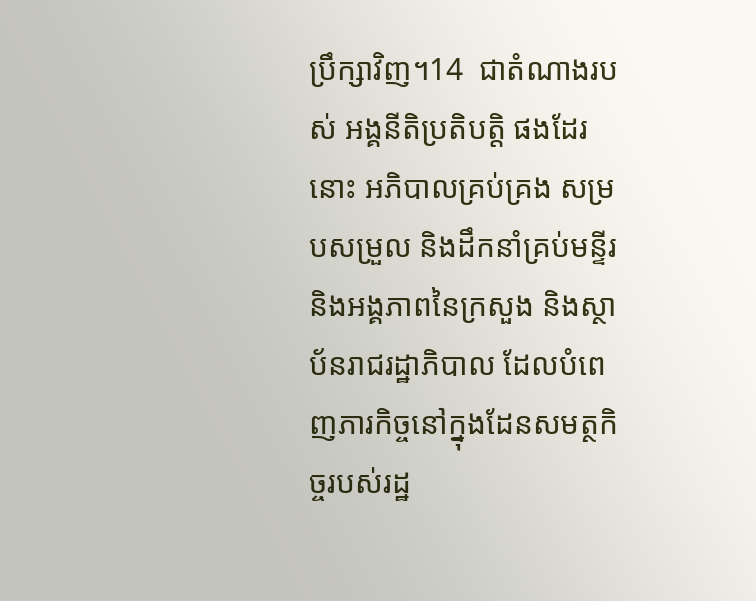ប្រឹក្សាវិញ។14  ជាតំណាងរបស់ អង្គនីតិប្រតិបត្តិ ផងដែរនោះ អភិបាលគ្រប់គ្រង សម្របសម្រួល និងដឹកនាំគ្រប់មន្ទីរ និងអង្គភាពនៃក្រសួង និងស្ថាប័នរាជរដ្ឋាភិបាល ដែលបំពេញភារកិច្ចនៅក្នុងដែនសមត្ថកិច្ចរបស់រដ្ឋ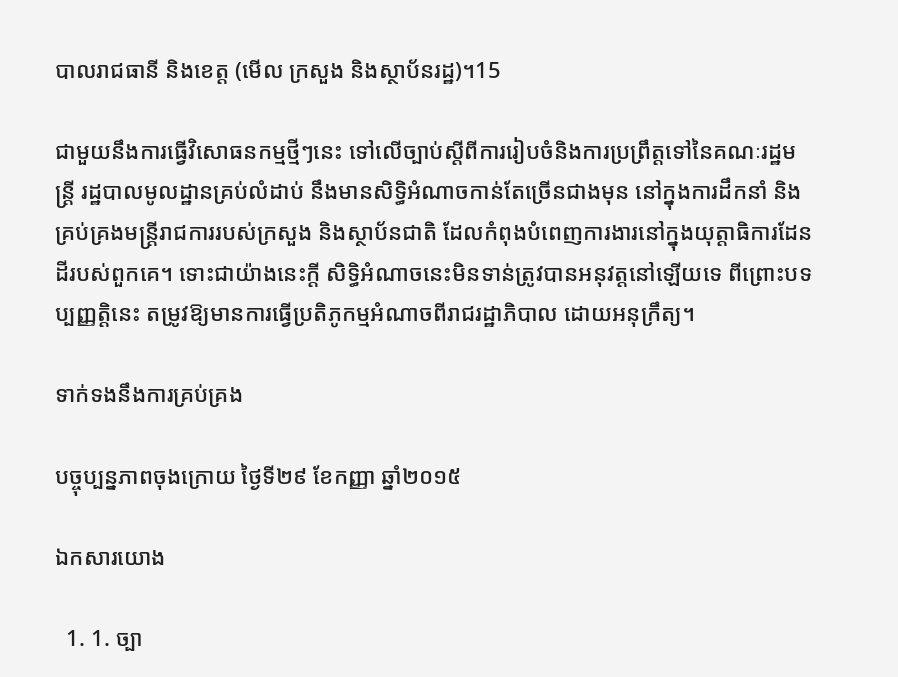បាលរាជធានី និងខេត្ត (មើល ក្រសួង និងស្ថាប័នរដ្ឋ)។15

ជាមួយនឹងការធ្វើវិសោធនកម្មថ្មីៗនេះ ទៅលើច្បាប់ស្តីពីការរៀបចំនិងការប្រព្រឹត្តទៅនៃគណៈរដ្ឋមន្ត្រី រដ្ឋបាលមូលដ្ឋានគ្រប់លំដាប់ នឹងមានសិទ្ធិអំណាចកាន់តែច្រើនជាងមុន នៅក្នុងការដឹកនាំ និងគ្រប់គ្រងមន្ត្រីរាជការរបស់ក្រសួង និងស្ថាប័នជាតិ ដែលកំពុងបំពេញការងារនៅក្នុងយុត្តាធិការដែនដីរបស់ពួកគេ។ ទោះជាយ៉ាងនេះក្តី សិទ្ធិអំណាចនេះមិនទាន់ត្រូវបានអនុវត្តនៅឡើយទេ ពីព្រោះបទប្បញ្ញត្តិនេះ តម្រូវឱ្យមានការធ្វើប្រតិភូកម្មអំណាចពីរាជរដ្ឋាភិបាល ដោយអនុក្រឹត្យ។

ទាក់ទងនឹងការគ្រប់គ្រង

បច្ចុប្បន្នភាពចុងក្រោយ ថ្ងៃទី២៩ ខែកញ្ញា ឆ្នាំ២០១៥

ឯកសារយោង

  1. 1. ច្បា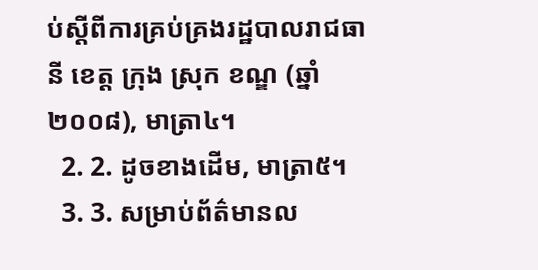ប់ស្តីពីការគ្រប់គ្រងរដ្ឋបាលរាជធានី ខេត្ត ក្រុង ស្រុក ខណ្ឌ (ឆ្នាំ២០០៨), មាត្រា៤។
  2. 2. ដូចខាងដើម, មាត្រា៥។
  3. 3. សម្រាប់ព័ត៌មានល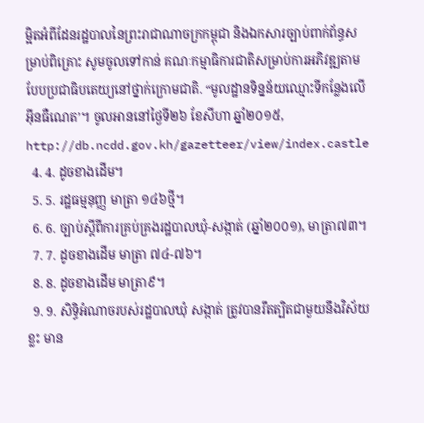ម្អិតអំពីដែនរដ្ឋបាលនៃព្រះរាជាណាចក្រកម្ពុជា និងឯកសារច្បាប់ពាក់ព័ន្ធសម្រាប់ពិគ្រោះ សូមចូលទៅកាន់ គណៈកម្មាធិការជាតិសម្រាប់ការអភិវឌ្ឍតាមបែបប្រជាធិបតេយ្យនៅថ្នាក់ក្រោមជាតិ. “មូលដ្ឋានទិន្នន័យឈ្មោះទីកន្លែងលើអ៊ីនធឺណេត’។ ចូលអាននៅថ្ងៃទី២៦ ខែសីហា ឆ្នាំ២០១៥, http://db.ncdd.gov.kh/gazetteer/view/index.castle
  4. 4. ដូចខាងដើម។
  5. 5. រដ្ឋធម្មនុញ្ញ មាត្រា ១៤៦ថ្មី។
  6. 6. ច្បាប់ស្តីពីការគ្រប់គ្រងរដ្ឋបាលឃុំ-សង្កាត់ (ឆ្នាំ២០០១), មាត្រា៧៣។
  7. 7. ដូចខាងដើម មាត្រា ៧៤-៧៦។
  8. 8. ដូចខាងដើម មាត្រា៩។
  9. 9. សិទ្ធិអំណាចរបស់រដ្ឋបាលឃុំ សង្កាត់ ត្រូវបានរឹតត្បិតជាមួយនឹងវិស័យខ្លះ មាន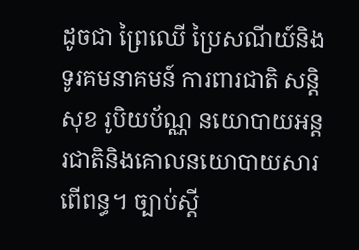ដូចជា ព្រៃឈើ ប្រៃសណីយ៍និងទូរគមនាគមន៍ ការពារជាតិ សន្តិសុខ រូបិយប័ណ្ណ នយោបាយអន្ដរជាតិនិងគោលនយោបាយសារពើពន្ធ។ ច្បាប់ស្តី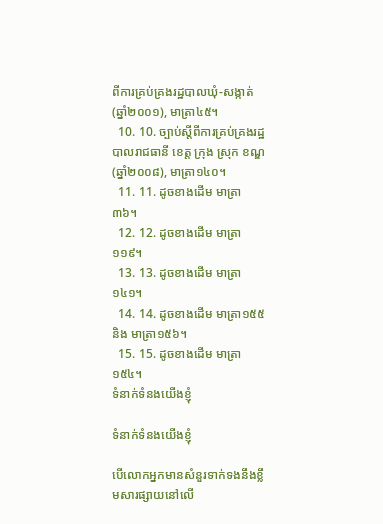ពីការគ្រប់គ្រងរដ្ឋបាលឃុំ-សង្កាត់ (ឆ្នាំ២០០១), មាត្រា៤៥។
  10. 10. ច្បាប់ស្តីពីការគ្រប់គ្រងរដ្ឋបាលរាជធានី ខេត្ត ក្រុង ស្រុក ខណ្ឌ (ឆ្នាំ២០០៨), មាត្រា១៤០។
  11. 11. ដូចខាងដើម មាត្រា៣៦។
  12. 12. ដូចខាងដើម មាត្រា១១៩។
  13. 13. ដូចខាងដើម មាត្រា១៤១។
  14. 14. ដូចខាងដើម មាត្រា១៥៥ និង មាត្រា១៥៦។
  15. 15. ដូចខាងដើម មាត្រា១៥៤។
ទំនាក់ទំនងយើងខ្ញុំ

ទំនាក់ទំនងយើងខ្ញុំ

បើលោកអ្នកមានសំនួរទាក់ទងនឹងខ្លឹមសារផ្សាយនៅលើ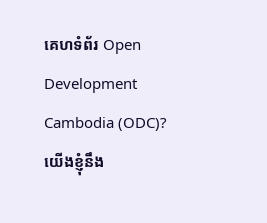គេហទំព័រ Open Development Cambodia (ODC)? យើងខ្ញុំនឹង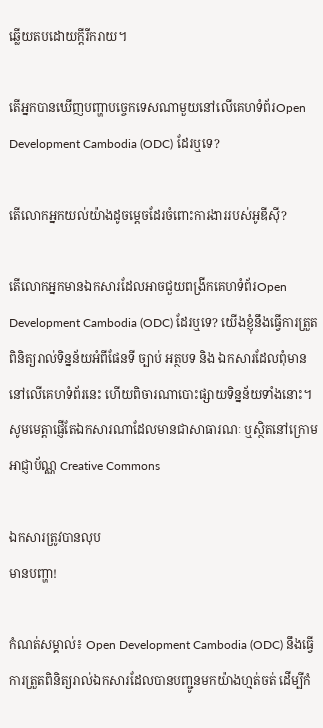ឆ្លើយតបដោយក្តីរីករាយ។

តើអ្នកបានឃើញបញ្ហាបច្ចេកទេសណាមួយនៅលើគេហទំព័រOpen Development Cambodia (ODC) ដែរឬទេ?

តើលោកអ្នកយល់យ៉ាងដូចម្តេចដែរចំពោះការងាររបស់អូឌីស៊ី?

តើលោកអ្នកមានឯកសារដែលអាចជួយពង្រីកគេហទំព័រOpen Development Cambodia (ODC) ដែរឬទេ? យើងខ្ញុំនឹងធ្វើការត្រួតពិនិត្យរាល់ទិន្នន័យអំពីផែនទី ច្បាប់ អត្ថបទ និង ឯកសារដែលពុំមាននៅលើគេហទំព័រនេះ ហើយពិចារណាបោះផ្សាយទិន្នន័យទាំងនោះ។ សូមមេត្តាផ្ញើតែឯកសារណាដែលមានជាសាធារណៈ ឬស្ថិតនៅក្រោមអាជ្ញាប័ណ្ណ Creative Commons

ឯកសារត្រូវបានលុប
មានបញ្ហា!

កំណត់សម្គាល់៖ Open Development Cambodia (ODC) នឹងធ្វើការត្រួតពិនិត្យរាល់ឯកសារដែលបានបញ្ជូនមកយ៉ាងហ្មត់ចត់ ដើម្បីកំ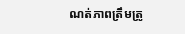ណត់ភាពត្រឹមត្រូ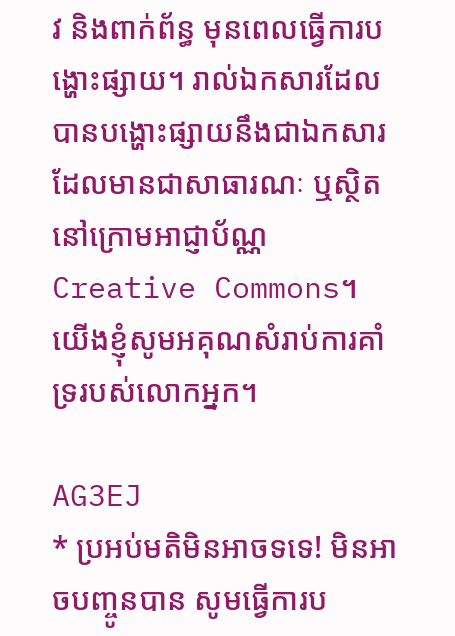វ និងពាក់ព័ន្ធ មុនពេលធ្វើការបង្ហោះផ្សាយ។ រាល់ឯកសារដែលបានបង្ហោះផ្សាយនឹងជាឯកសារដែលមានជាសាធារណៈ ឬស្ថិតនៅក្រោមអាជ្ញាប័ណ្ណ Creative Commons។ យើងខ្ញុំសូមអគុណសំរាប់ការគាំទ្ររបស់លោកអ្នក។

AG3EJ
* ប្រអប់មតិមិនអាចទទេ! មិនអាចបញ្ចូនបាន សូមធ្វើការប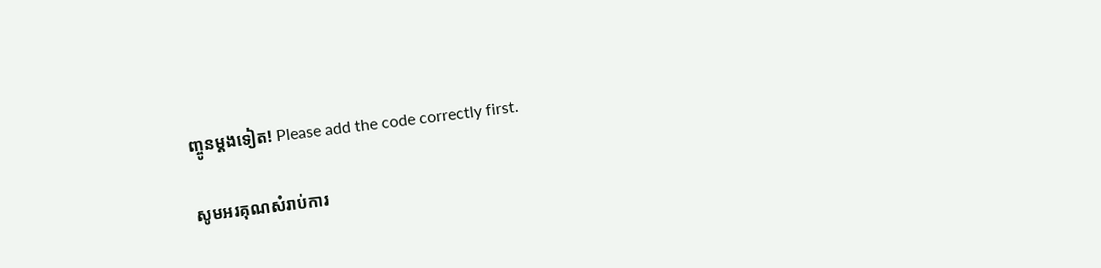ញ្ចូនម្តងទៀត! Please add the code correctly first.

សូមអរគុណសំរាប់ការ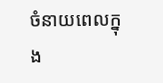ចំនាយពេលក្នុង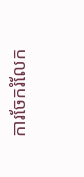ការចែករំលែក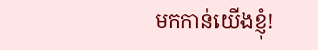មកកាន់យើងខ្ញុំ!